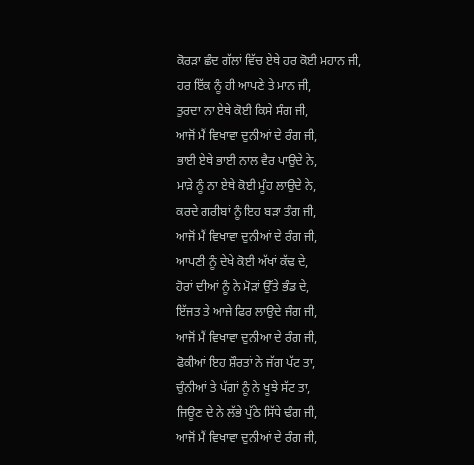ਕੋਰੜਾ ਛੰਦ ਗੱਲਾਂ ਵਿੱਚ ਏਥੇ ਹਰ ਕੋਈ ਮਹਾਨ ਜੀ,
ਹਰ ਇੱਕ ਨੂੰ ਹੀ ਆਪਣੇ ਤੇ ਮਾਨ ਜੀ,
ਤੁਰਦਾ ਨਾ ਏਥੇ ਕੋਈ ਕਿਸੇ ਸੰਗ ਜੀ,
ਆਜੋਂ ਮੈਂ ਵਿਖਾਵਾ ਦੁਨੀਆਂ ਦੇ ਰੰਗ ਜੀ,
ਭਾਈ ਏਥੇ ਭਾਈ ਨਾਲ ਵੈਰ ਪਾਉਦੇ ਨੇ,
ਮਾੜੇ ਨੂੰ ਨਾ ਏਥੇ ਕੋਈ ਮੂੰਹ ਲਾਉਦੇ ਨੇ,
ਕਰਦੇ ਗਰੀਬਾਂ ਨੂੰ ਇਹ ਬੜਾ ਤੰਗ ਜੀ,
ਆਜੋਂ ਮੈਂ ਵਿਖਾਵਾ ਦੁਨੀਆਂ ਦੇ ਰੰਗ ਜੀ,
ਆਪਣੀ ਨੂੰ ਦੇਖੇ ਕੋਈ ਅੱਖਾਂ ਕੱਢ ਦੇ,
ਹੋਰਾਂ ਦੀਆਂ ਨੂੰ ਨੇ ਮੋੜਾਂ ਉੱਤੇ ਭੰਡ ਦੇ,
ਇੱਜਤ ਤੇ ਆਜੇ ਫਿਰ ਲਾਉਦੇ ਜੰਗ ਜੀ,
ਆਜੋਂ ਮੈਂ ਵਿਖਾਵਾ ਦੁਨੀਆ ਦੇ ਰੰਗ ਜੀ,
ਫੋਕੀਆਂ ਇਹ ਸ਼ੌਰਤਾਂ ਨੇ ਜੱਗ ਪੱਟ ਤਾ,
ਚੁੰਨੀਆਂ ਤੇ ਪੱਗਾਂ ਨੂੰ ਨੇ ਖੂਝੇ ਸੱਟ ਤਾ,
ਜਿਊਣ ਦੇ ਨੇ ਲੱਭੇ ਪੁੱਠੇ ਸਿੱਧੇ ਢੰਗ ਜੀ,
ਆਜੋਂ ਮੈਂ ਵਿਖਾਵਾ ਦੁਨੀਆਂ ਦੇ ਰੰਗ ਜੀ,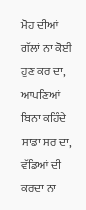ਮੋਹ ਦੀਆਂ ਗੱਲਾਂ ਨਾ ਕੋਈ ਹੁਣ ਕਰ ਦਾ,
ਆਪਣਿਆਂ ਬਿਨਾ ਕਹਿੰਦੇ ਸਾਡਾ ਸਰ ਦਾ,
ਵੱਡਿਆਂ ਦੀ ਕਰਦਾ ਨਾ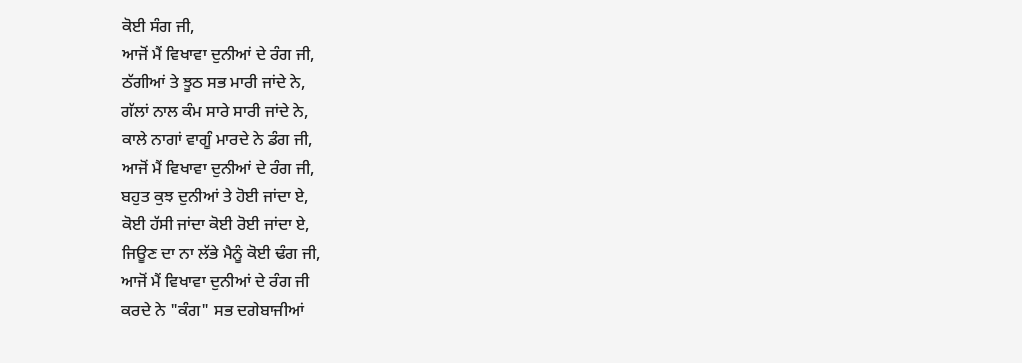ਕੋਈ ਸੰਗ ਜੀ,
ਆਜੋਂ ਮੈਂ ਵਿਖਾਵਾ ਦੁਨੀਆਂ ਦੇ ਰੰਗ ਜੀ,
ਠੱਗੀਆਂ ਤੇ ਝੂਠ ਸਭ ਮਾਰੀ ਜਾਂਦੇ ਨੇ,
ਗੱਲਾਂ ਨਾਲ ਕੰਮ ਸਾਰੇ ਸਾਰੀ ਜਾਂਦੇ ਨੇ,
ਕਾਲੇ ਨਾਗਾਂ ਵਾਗੂੰ ਮਾਰਦੇ ਨੇ ਡੰਗ ਜੀ,
ਆਜੋਂ ਮੈਂ ਵਿਖਾਵਾ ਦੁਨੀਆਂ ਦੇ ਰੰਗ ਜੀ,
ਬਹੁਤ ਕੁਝ ਦੁਨੀਆਂ ਤੇ ਹੋਈ ਜਾਂਦਾ ਏ,
ਕੋਈ ਹੱਸੀ ਜਾਂਦਾ ਕੋਈ ਰੋਈ ਜਾਂਦਾ ਏ,
ਜਿਊਣ ਦਾ ਨਾ ਲੱਭੇ ਮੈਨੂੰ ਕੋਈ ਢੰਗ ਜੀ,
ਆਜੋਂ ਮੈਂ ਵਿਖਾਵਾ ਦੁਨੀਆਂ ਦੇ ਰੰਗ ਜੀ
ਕਰਦੇ ਨੇ "ਕੰਗ" ਸਭ ਦਗੇਬਾਜੀਆਂ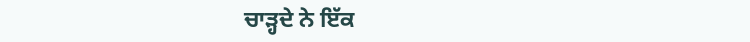ਚਾੜ੍ਹਦੇ ਨੇ ਇੱਕ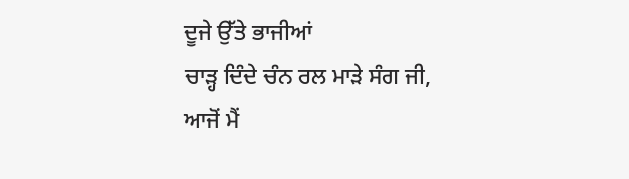ਦੂਜੇ ਉੱਤੇ ਭਾਜੀਆਂ
ਚਾੜ੍ਹ ਦਿੰਦੇ ਚੰਨ ਰਲ ਮਾੜੇ ਸੰਗ ਜੀ,
ਆਜੋਂ ਮੈਂ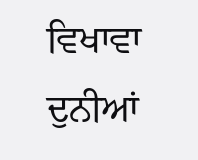ਵਿਖਾਵਾ ਦੁਨੀਆਂ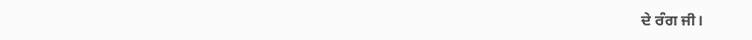ਦੇ ਰੰਗ ਜੀ।